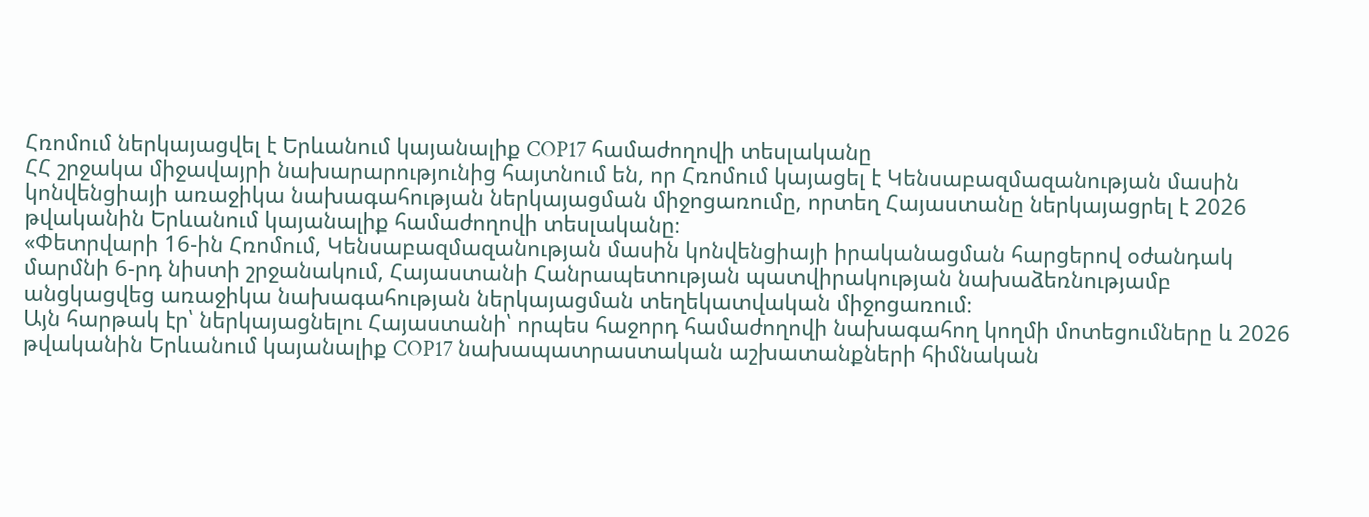Հռոմում ներկայացվել է Երևանում կայանալիք COP17 համաժողովի տեսլականը
ՀՀ շրջակա միջավայրի նախարարությունից հայտնում են, որ Հռոմում կայացել է Կենսաբազմազանության մասին կոնվենցիայի առաջիկա նախագահության ներկայացման միջոցառումը, որտեղ Հայաստանը ներկայացրել է 2026 թվականին Երևանում կայանալիք համաժողովի տեսլականը։
«Փետրվարի 16-ին Հռոմում, Կենսաբազմազանության մասին կոնվենցիայի իրականացման հարցերով օժանդակ մարմնի 6-րդ նիստի շրջանակում, Հայաստանի Հանրապետության պատվիրակության նախաձեռնությամբ անցկացվեց առաջիկա նախագահության ներկայացման տեղեկատվական միջոցառում։
Այն հարթակ էր՝ ներկայացնելու Հայաստանի՝ որպես հաջորդ համաժողովի նախագահող կողմի մոտեցումները և 2026 թվականին Երևանում կայանալիք COP17 նախապատրաստական աշխատանքների հիմնական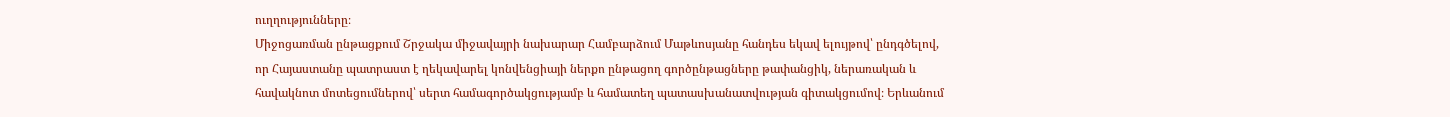ուղղությունները։
Միջոցառման ընթացքում Շրջակա միջավայրի նախարար Համբարձում Մաթևոսյանը հանդես եկավ ելույթով՝ ընդգծելով, որ Հայաստանը պատրաստ է ղեկավարել կոնվենցիայի ներքո ընթացող գործընթացները թափանցիկ, ներառական և հավակնոտ մոտեցումներով՝ սերտ համագործակցությամբ և համատեղ պատասխանատվության գիտակցումով։ Երևանում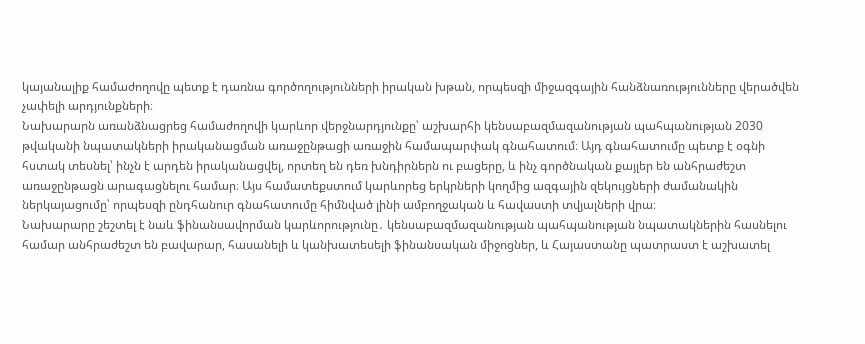կայանալիք համաժողովը պետք է դառնա գործողությունների իրական խթան, որպեսզի միջազգային հանձնառությունները վերածվեն չափելի արդյունքների։
Նախարարն առանձնացրեց համաժողովի կարևոր վերջնարդյունքը՝ աշխարհի կենսաբազմազանության պահպանության 2030 թվականի նպատակների իրականացման առաջընթացի առաջին համապարփակ գնահատում։ Այդ գնահատումը պետք է օգնի հստակ տեսնել՝ ինչն է արդեն իրականացվել, որտեղ են դեռ խնդիրներն ու բացերը, և ինչ գործնական քայլեր են անհրաժեշտ առաջընթացն արագացնելու համար։ Այս համատեքստում կարևորեց երկրների կողմից ազգային զեկույցների ժամանակին ներկայացումը՝ որպեսզի ընդհանուր գնահատումը հիմնված լինի ամբողջական և հավաստի տվյալների վրա։
Նախարարը շեշտել է նաև ֆինանսավորման կարևորությունը․ կենսաբազմազանության պահպանության նպատակներին հասնելու համար անհրաժեշտ են բավարար, հասանելի և կանխատեսելի ֆինանսական միջոցներ, և Հայաստանը պատրաստ է աշխատել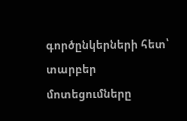գործընկերների հետ՝ տարբեր մոտեցումները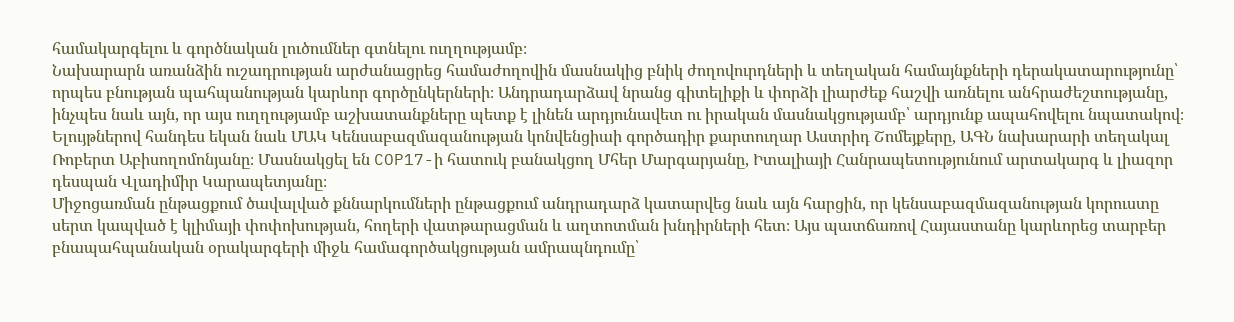համակարգելու և գործնական լուծումներ գտնելու ուղղությամբ։
Նախարարն առանձին ուշադրության արժանացրեց համաժողովին մասնակից բնիկ ժողովուրդների և տեղական համայնքների դերակատարությունը՝ որպես բնության պահպանության կարևոր գործընկերների։ Անդրադարձավ նրանց գիտելիքի և փորձի լիարժեք հաշվի առնելու անհրաժեշտությանը, ինչպես նաև այն, որ այս ուղղությամբ աշխատանքները պետք է լինեն արդյունավետ ու իրական մասնակցությամբ՝ արդյունք ապահովելու նպատակով։
Ելույթներով հանդես եկան նաև ՄԱԿ Կենսաբազմազանության կոնվենցիաի գործադիր քարտուղար Աստրիդ Շոմեյքերը, ԱԳՆ նախարարի տեղակալ Ռոբերտ Աբիսողոմոնյանը։ Մասնակցել են COP17-ի հատուկ բանակցող Մհեր Մարգարյանը, Իտալիայի Հանրապետությունում արտակարգ և լիազոր դեսպան Վլադիմիր Կարապետյանը։
Միջոցառման ընթացքում ծավալված քննարկումների ընթացքում անդրադարձ կատարվեց նաև այն հարցին, որ կենսաբազմազանության կորուստը սերտ կապված է կլիմայի փոփոխության, հողերի վատթարացման և աղտոտման խնդիրների հետ։ Այս պատճառով Հայաստանը կարևորեց տարբեր բնապահպանական օրակարգերի միջև համագործակցության ամրապնդումը՝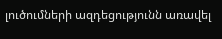լուծումների ազդեցությունն առավել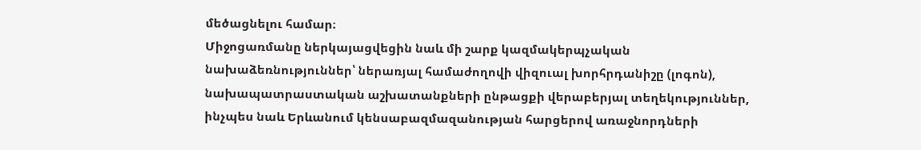մեծացնելու համար։
Միջոցառմանը ներկայացվեցին նաև մի շարք կազմակերպչական նախաձեռնություններ՝ ներառյալ համաժողովի վիզուալ խորհրդանիշը (լոգոն), նախապատրաստական աշխատանքների ընթացքի վերաբերյալ տեղեկություններ, ինչպես նաև Երևանում կենսաբազմազանության հարցերով առաջնորդների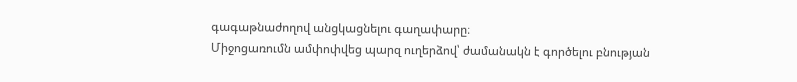գագաթնաժողով անցկացնելու գաղափարը։
Միջոցառումն ամփոփվեց պարզ ուղերձով՝ ժամանակն է գործելու բնության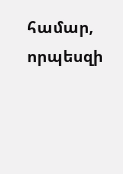համար, որպեսզի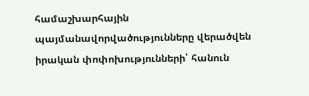համաշխարհային պայմանավորվածությունները վերածվեն իրական փոփոխությունների՝ հանուն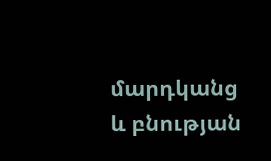մարդկանց և բնության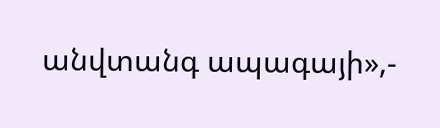անվտանգ ապագայի»,-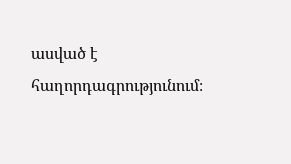ասված է հաղորդագրությունում։